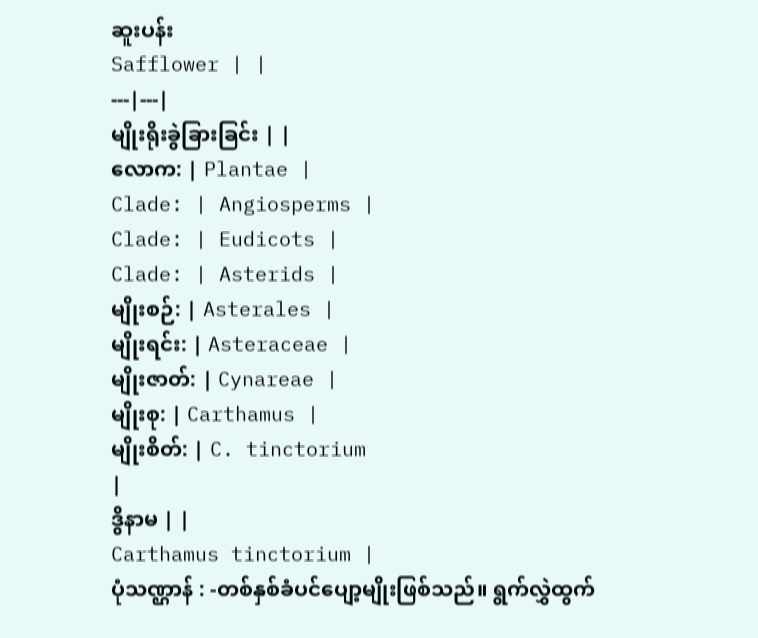ဆူးပန်း
Safflower | |
---|---|
မျိုးရိုးခွဲခြားခြင်း | |
လောက: | Plantae |
Clade: | Angiosperms |
Clade: | Eudicots |
Clade: | Asterids |
မျိုးစဉ်: | Asterales |
မျိုးရင်း: | Asteraceae |
မျိုးဇာတ်: | Cynareae |
မျိုးစု: | Carthamus |
မျိုးစိတ်: | C. tinctorium
|
ဒွိနာမ | |
Carthamus tinctorium |
ပုံသဏ္ဌာန် : -တစ်နှစ်ခံပင်ပျော့မျိုးဖြစ်သည်။ ရွက်လွှဲထွက်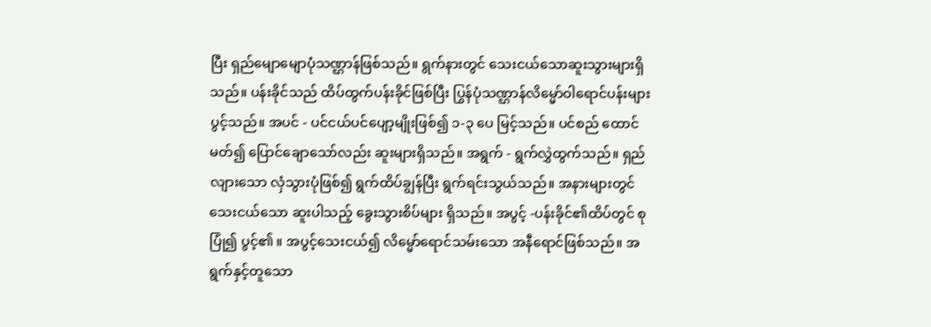ပြီး ရှည်မျောမျောပုံသဏ္ဌာန်ဖြစ်သည်။ ရွက်နားတွင် သေးငယ်သောဆူးသွားများရှိသည်။ ပန်းခိုင်သည် ထိပ်ထွက်ပန်းခိုင်ဖြစ်ပြီး ပြွန်ပုံသဏ္ဌာန်လိမ္မော်ဝါရောင်ပန်းများ ပွင့်သည်။ အပင် - ပင်ငယ်ပင်ပျော့မျိုးဖြစ်၍ ၁-၃ ပေ မြင့်သည်။ ပင်စည် ထောင်မတ်၍ ပြောင်ချောသော်လည်း ဆူးများရှိသည်။ အရွက် - ရွက်လွှဲထွက်သည်။ ရှည်လျားသော လှံသွားပုံဖြစ်၍ ရွက်ထိပ်ချွန်ပြီး ရွက်ရင်းသွယ်သည်။ အနားများတွင် သေးငယ်သော ဆူးပါသည့် ခွေးသွားစိပ်များ ရှိသည်။ အပွင့် -ပန်းခိုင်၏ထိပ်တွင် စုပြုံ၍ ပွင့်၏။ အပွင့်သေးငယ်၍ လိမ္မော်ရောင်သမ်းသော အနီရောင်ဖြစ်သည်။ အရွက်နှင့်တူသော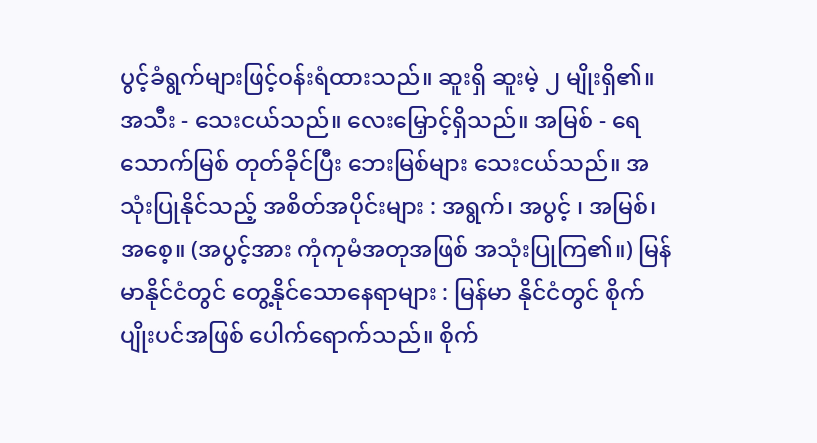ပွင့်ခံရွက်များဖြင့်ဝန်းရံထားသည်။ ဆူးရှိ ဆူးမဲ့ ၂ မျိုးရှိ၏။ အသီး - သေးငယ်သည်။ လေးမြှောင့်ရှိသည်။ အမြစ် - ရေသောက်မြစ် တုတ်ခိုင်ပြီး ဘေးမြစ်များ သေးငယ်သည်။ အသုံးပြုနိုင်သည့် အစိတ်အပိုင်းများ : အရွက်၊ အပွင့် ၊ အမြစ်၊ အစေ့။ (အပွင့်အား ကုံကုမံအတုအဖြစ် အသုံးပြုကြ၏။) မြန်မာနိုင်ငံတွင် တွေ့နိုင်သောနေရာများ : မြန်မာ နိုင်ငံတွင် စိုက်ပျိုးပင်အဖြစ် ပေါက်ရောက်သည်။ စိုက်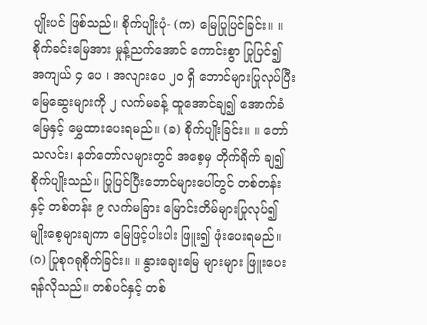ပျိုးပင် ဖြစ်သည်။ စိုက်ပျိုးပုံ- (က) မြေပြုပြင်ခြင်း။ ။ စိုက်ခင်းမြေအား မှုန့်ညက်အောင် ကောင်းစွာ ပြုပြင်၍ အကျယ် ၄ ပေ ၊ အလျားပေ ၂၀ ရှိ ဘောင်များပြုလုပ်ပြီး မြေဆွေးများကို ၂ လက်မခန့် ထူအောင်ချ၍ အောက်ခံမြေနှင့် မွှေထားပေးရမည်။ (ခ) စိုက်ပျိုးခြင်း။ ။ တော်သလင်း၊ နတ်တော်လများတွင် အစေ့မှ တိုက်ရိုက် ချ၍ စိုက်ပျိုးသည်။ ပြုပြင်ပြီးဘောင်များပေါ်တွင် တစ်တန်းနှင့် တစ်တန်း ၉ လက်မခြား မြောင်းတိမ်များပြုလုပ်၍ မျိုးစေ့များချကာ မြေဖြင့်ပါးပါး ဖြူး၍ ဖုံးပေးရမည်။ (ဂ) ပြုစုဂရုစိုက်ခြင်း။ ။ နွားချေးမြေ များများ ဖြူးပေးရန်လိုသည်။ တစ်ပင်နှင့် တစ်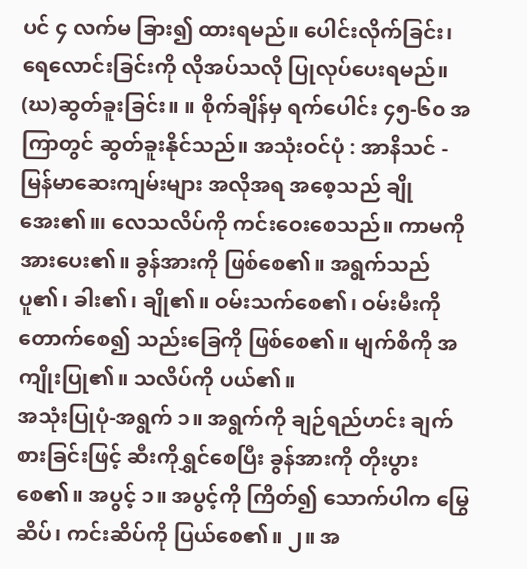ပင် ၄ လက်မ ခြား၍ ထားရမည်။ ပေါင်းလိုက်ခြင်း၊ ရေလောင်းခြင်းကို လိုအပ်သလို ပြုလုပ်ပေးရမည်။ (ဃ)ဆွတ်ခူးခြင်း။ ။ စိုက်ချိန်မှ ရက်ပေါင်း ၄၅-၆၀ အကြာတွင် ဆွတ်ခူးနိုင်သည်။ အသုံးဝင်ပုံ : အာနိသင် - မြန်မာဆေးကျမ်းများ အလိုအရ အစေ့သည် ချိုအေး၏။၊ လေသလိပ်ကို ကင်းဝေးစေသည်။ ကာမကို အားပေး၏။ ခွန်အားကို ဖြစ်စေ၏။ အရွက်သည် ပူ၏၊ ခါး၏၊ ချို၏။ ဝမ်းသက်စေ၏၊ ဝမ်းမီးကို တောက်စေ၍ သည်းခြေကို ဖြစ်စေ၏။ မျက်စိကို အကျိုးပြု၏။ သလိပ်ကို ပယ်၏။
အသုံးပြုပုံ-အရွက် ၁။ အရွက်ကို ချဉ်ရည်ဟင်း ချက်စားခြင်းဖြင့် ဆီးကိုရွှင်စေပြီး ခွန်အားကို တိုးပွားစေ၏။ အပွင့် ၁။ အပွင့်ကို ကြိတ်၍ သောက်ပါက မြွေဆိပ်၊ ကင်းဆိပ်ကို ပြယ်စေ၏။ ၂။ အ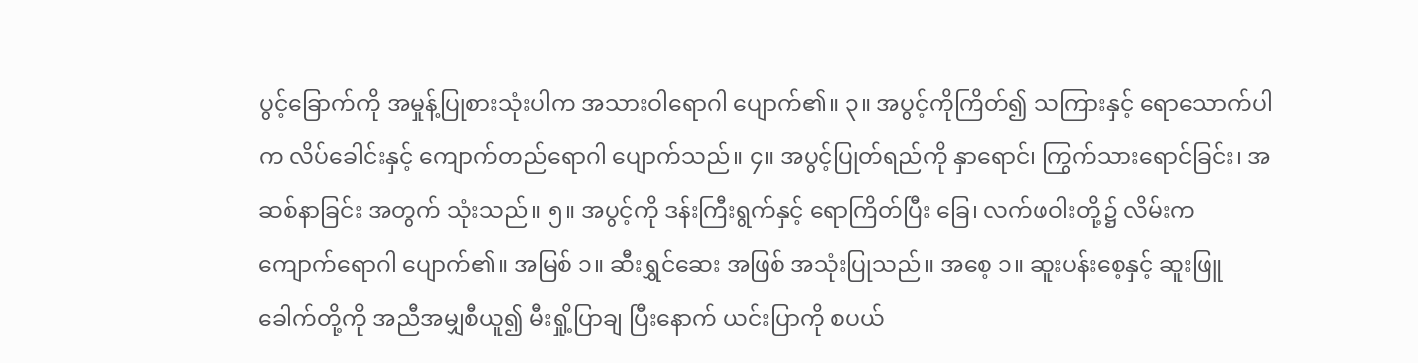ပွင့်ခြောက်ကို အမှုန့်ပြုစားသုံးပါက အသားဝါရောဂါ ပျောက်၏။ ၃။ အပွင့်ကိုကြိတ်၍ သကြားနှင့် ရောသောက်ပါက လိပ်ခေါင်းနှင့် ကျောက်တည်ရောဂါ ပျောက်သည်။ ၄။ အပွင့်ပြုတ်ရည်ကို နှာရောင်၊ ကြွက်သားရောင်ခြင်း၊ အဆစ်နာခြင်း အတွက် သုံးသည်။ ၅။ အပွင့်ကို ဒန်းကြီးရွက်နှင့် ရောကြိတ်ပြီး ခြေ၊ လက်ဖဝါးတို့၌ လိမ်းက ကျောက်ရောဂါ ပျောက်၏။ အမြစ် ၁။ ဆီးရွှင်ဆေး အဖြစ် အသုံးပြုသည်။ အစေ့ ၁။ ဆူးပန်းစေ့နှင့် ဆူးဖြူခေါက်တို့ကို အညီအမျှစီယူ၍ မီးရှို့ပြာချ ပြီးနောက် ယင်းပြာကို စပယ်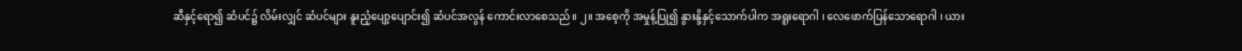ဆီနှင့်ရော၍ ဆံပင်၌ လိမ်းလျှင် ဆံပင်များ နူးညံ့ပျော့ပျောင်း၍ ဆံပင်အလွန် ကောင်းလာစေသည်။ ၂။ အစေ့ကို အမှုန့်ပြု၍ နွားနို့နှင့်သောက်ပါက အရူးရောဂါ ၊ လေဖောက်ပြန်သောရောဂါ ၊ ယား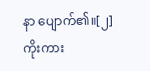နာ ပျောက်၏။[၂]
ကိုးကား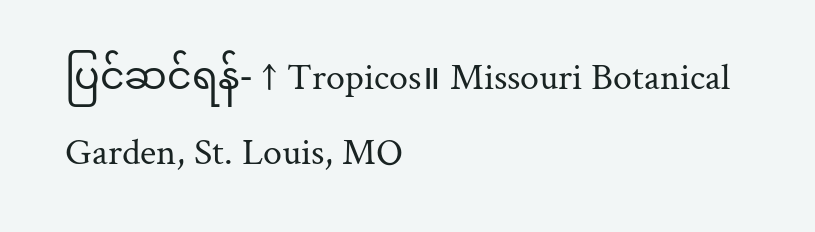ပြင်ဆင်ရန်- ↑ Tropicos။ Missouri Botanical Garden, St. Louis, MO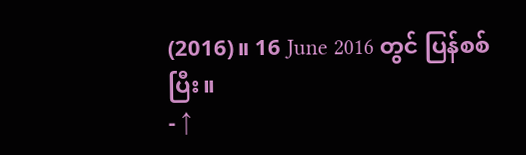(2016)။ 16 June 2016 တွင် ပြန်စစ်ပြီး။
- ↑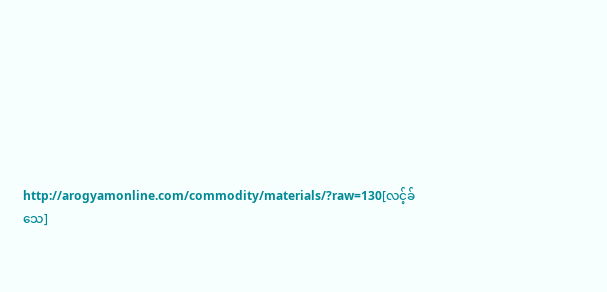http://arogyamonline.com/commodity/materials/?raw=130[လင့်ခ်သေ]